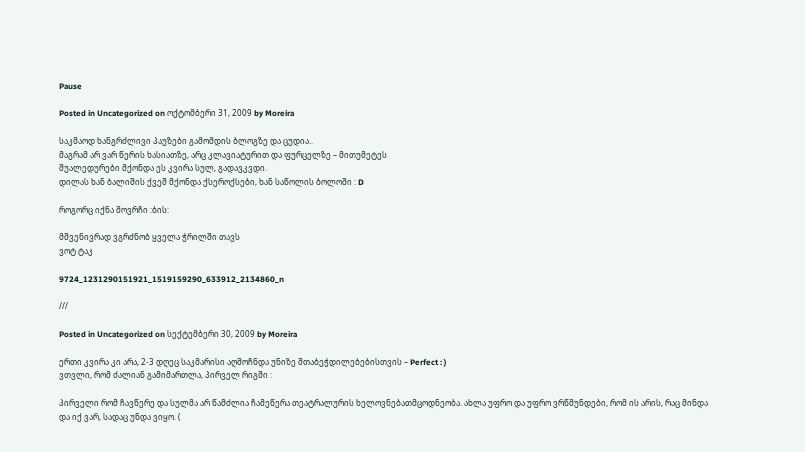Pause

Posted in Uncategorized on ოქტომბერი 31, 2009 by Moreira

საკმაოდ ხანგრძლივი პაუზები გამომდის ბლოგზე და ცუდია..
მაგრამ არ ვარ წერის ხასიათზე, არც კლავიატურით და ფურცელზე – მითუმეტეს
შუალედურები მქონდა ეს კვირა სულ, გადავკვდი.
დილას ხან ბალიშის ქვეშ მქონდა ქსეროქსები, ხან საწოლის ბოლოში : D

როგორც იქნა მოვრჩი :ბის:

მშვენივრად ვგრძნობ ყველა ჭრილში თავს
ვოტ ტაკ

9724_1231290151921_1519159290_633912_2134860_n

///

Posted in Uncategorized on სექტემბერი 30, 2009 by Moreira

ერთი კვირა კი არა, 2-3 დღეც საკმარისი აღმოჩნდა უნიზე შთაბეჭდილებებისთვის – Perfect : )
ვთვლი, რომ ძალიან გამიმართლა, პირველ რიგში :

პირველი რომ ჩავწერე და სულმა არ წამძლია ჩამეწერა თეატრალურის ხელოვნებათმცოდნეობა. ახლა უფრო და უფრო ვრწმუნდები, რომ ის არის, რაც მინდა
და იქ ვარ, სადაც უნდა ვიყო. (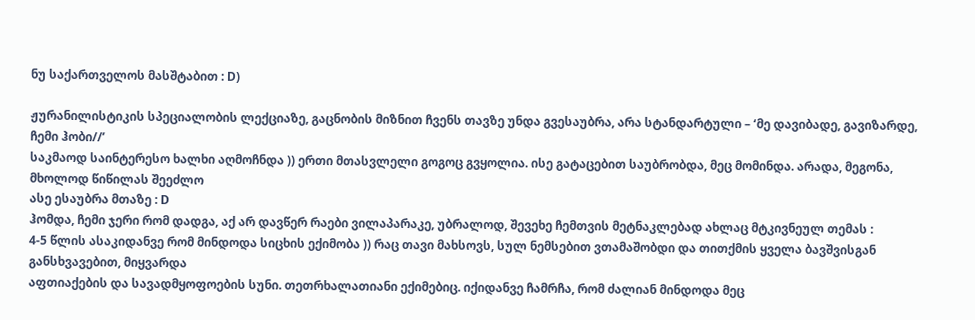ნუ საქართველოს მასშტაბით : D)

ჟურანილისტიკის სპეციალობის ლექციაზე, გაცნობის მიზნით ჩვენს თავზე უნდა გვესაუბრა, არა სტანდარტული – ‘მე დავიბადე, გავიზარდე, ჩემი ჰობი//’
საკმაოდ საინტერესო ხალხი აღმოჩნდა )) ერთი მთასვლელი გოგოც გვყოლია. ისე გატაცებით საუბრობდა, მეც მომინდა. არადა, მეგონა, მხოლოდ წიწილას შეეძლო
ასე ესაუბრა მთაზე : D
ჰომდა, ჩემი ჯერი რომ დადგა, აქ არ დავწერ რაები ვილაპარაკე, უბრალოდ, შევეხე ჩემთვის მეტნაკლებად ახლაც მტკივნეულ თემას :
4-5 წლის ასაკიდანვე რომ მინდოდა სიცხის ექიმობა )) რაც თავი მახსოვს, სულ ნემსებით ვთამაშობდი და თითქმის ყველა ბავშვისგან განსხვავებით, მიყვარდა
აფთიაქების და სავადმყოფოების სუნი. თეთრხალათიანი ექიმებიც. იქიდანვე ჩამრჩა, რომ ძალიან მინდოდა მეც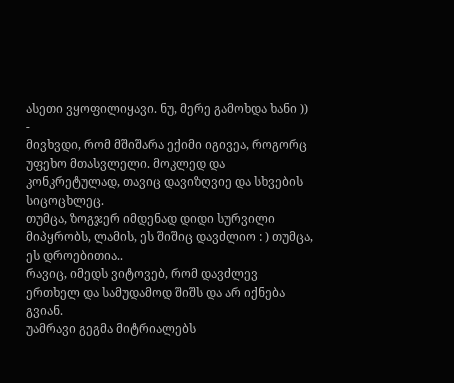ასეთი ვყოფილიყავი. ნუ, მერე გამოხდა ხანი )) -
მივხვდი, რომ მშიშარა ექიმი იგივეა, როგორც უფეხო მთასვლელი. მოკლედ და კონკრეტულად, თავიც დავიზღვიე და სხვების სიცოცხლეც.
თუმცა, ზოგჯერ იმდენად დიდი სურვილი მიპყრობს, ლამის, ეს შიშიც დავძლიო : ) თუმცა, ეს დროებითია..
რავიც, იმედს ვიტოვებ, რომ დავძლევ ერთხელ და სამუდამოდ შიშს და არ იქნება გვიან.
უამრავი გეგმა მიტრიალებს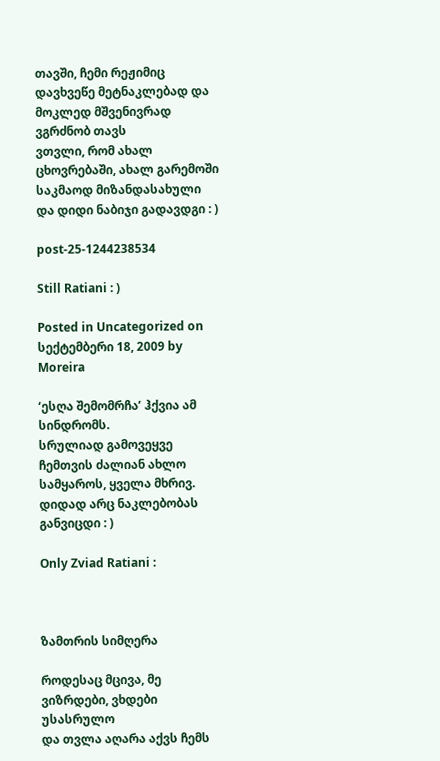თავში, ჩემი რეჟიმიც დავხვეწე მეტნაკლებად და მოკლედ მშვენივრად ვგრძნობ თავს
ვთვლი, რომ ახალ ცხოვრებაში, ახალ გარემოში საკმაოდ მიზანდასახული და დიდი ნაბიჯი გადავდგი : )

post-25-1244238534

Still Ratiani : )

Posted in Uncategorized on სექტემბერი 18, 2009 by Moreira

‘ესღა შემომრჩა’ ჰქვია ამ სინდრომს.
სრულიად გამოვეყვე ჩემთვის ძალიან ახლო სამყაროს, ყველა მხრივ.
დიდად არც ნაკლებობას განვიცდი : )

Only Zviad Ratiani :



ზამთრის სიმღერა

როდესაც მცივა, მე ვიზრდები, ვხდები უსასრულო
და თვლა აღარა აქვს ჩემს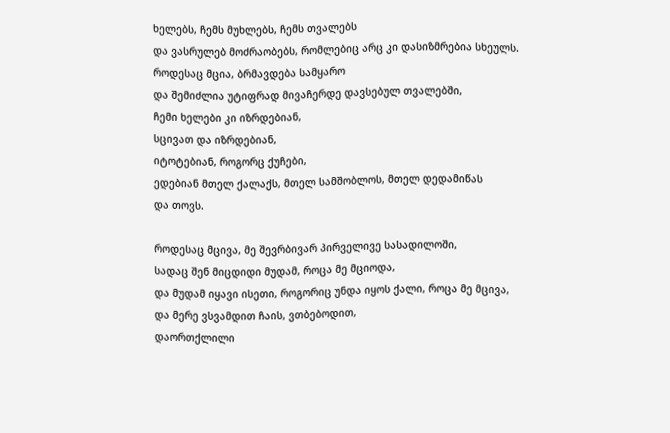ხელებს, ჩემს მუხლებს, ჩემს თვალებს
და ვასრულებ მოძრაობებს, რომლებიც არც კი დასიზმრებია სხეულს.
როდესაც მცია, ბრმავდება სამყარო
და შემიძლია უტიფრად მივაჩერდე დავსებულ თვალებში,
ჩემი ხელები კი იზრდებიან,
სცივათ და იზრდებიან,
იტოტებიან, როგორც ქუჩები,
ედებიან მთელ ქალაქს, მთელ სამშობლოს, მთელ დედამიწას
და თოვს.

როდესაც მცივა, მე შევრბივარ პირველივე სასადილოში,
სადაც შენ მიცდიდი მუდამ, როცა მე მციოდა,
და მუდამ იყავი ისეთი, როგორიც უნდა იყოს ქალი, როცა მე მცივა,
და მერე ვსვამდით ჩაის, ვთბებოდით,
დაორთქლილი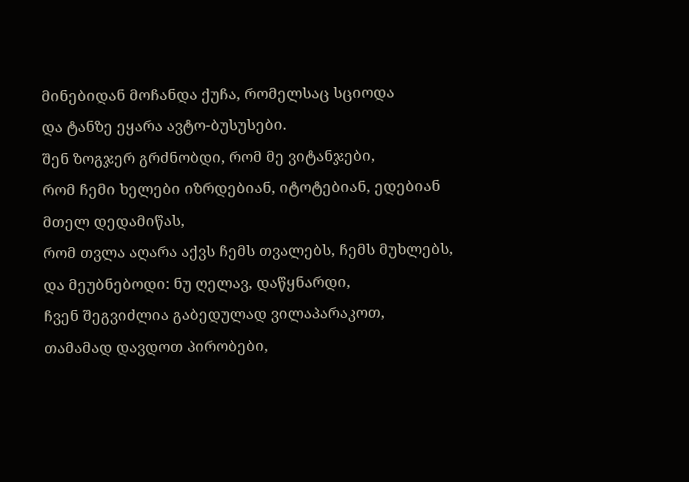მინებიდან მოჩანდა ქუჩა, რომელსაც სციოდა
და ტანზე ეყარა ავტო-ბუსუსები.
შენ ზოგჯერ გრძნობდი, რომ მე ვიტანჯები,
რომ ჩემი ხელები იზრდებიან, იტოტებიან, ედებიან მთელ დედამიწას,
რომ თვლა აღარა აქვს ჩემს თვალებს, ჩემს მუხლებს,
და მეუბნებოდი: ნუ ღელავ, დაწყნარდი,
ჩვენ შეგვიძლია გაბედულად ვილაპარაკოთ,
თამამად დავდოთ პირობები,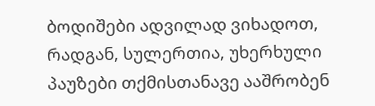ბოდიშები ადვილად ვიხადოთ,
რადგან, სულერთია, უხერხული პაუზები თქმისთანავე ააშრობენ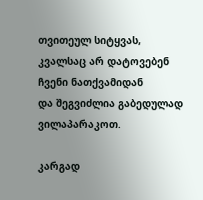თვითეულ სიტყვას,
კვალსაც არ დატოვებენ ჩვენი ნათქვამიდან
და შეგვიძლია გაბედულად ვილაპარაკოთ.

კარგად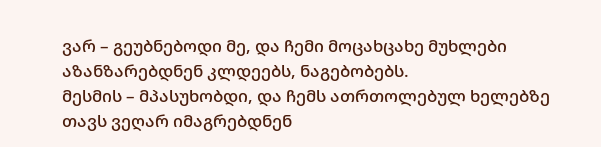ვარ – გეუბნებოდი მე, და ჩემი მოცახცახე მუხლები
აზანზარებდნენ კლდეებს, ნაგებობებს.
მესმის – მპასუხობდი, და ჩემს ათრთოლებულ ხელებზე
თავს ვეღარ იმაგრებდნენ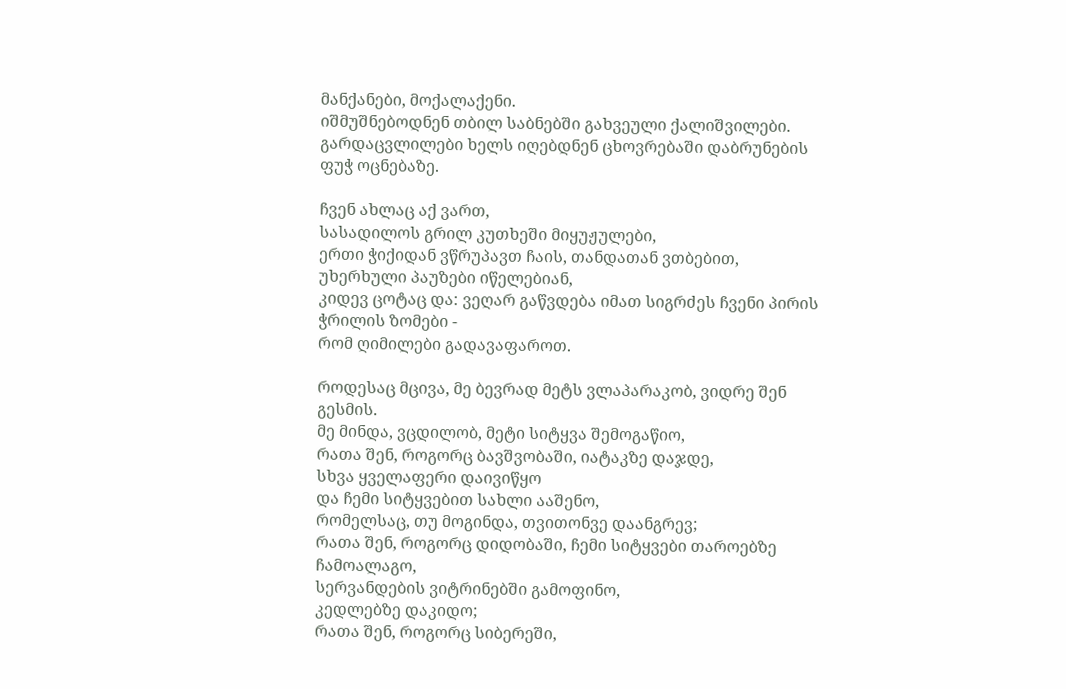მანქანები, მოქალაქენი.
იშმუშნებოდნენ თბილ საბნებში გახვეული ქალიშვილები.
გარდაცვლილები ხელს იღებდნენ ცხოვრებაში დაბრუნების ფუჭ ოცნებაზე.

ჩვენ ახლაც აქ ვართ,
სასადილოს გრილ კუთხეში მიყუჟულები,
ერთი ჭიქიდან ვწრუპავთ ჩაის, თანდათან ვთბებით,
უხერხული პაუზები იწელებიან,
კიდევ ცოტაც და: ვეღარ გაწვდება იმათ სიგრძეს ჩვენი პირის ჭრილის ზომები -
რომ ღიმილები გადავაფაროთ.

როდესაც მცივა, მე ბევრად მეტს ვლაპარაკობ, ვიდრე შენ გესმის.
მე მინდა, ვცდილობ, მეტი სიტყვა შემოგაწიო,
რათა შენ, როგორც ბავშვობაში, იატაკზე დაჯდე,
სხვა ყველაფერი დაივიწყო
და ჩემი სიტყვებით სახლი ააშენო,
რომელსაც, თუ მოგინდა, თვითონვე დაანგრევ;
რათა შენ, როგორც დიდობაში, ჩემი სიტყვები თაროებზე ჩამოალაგო,
სერვანდების ვიტრინებში გამოფინო,
კედლებზე დაკიდო;
რათა შენ, როგორც სიბერეში,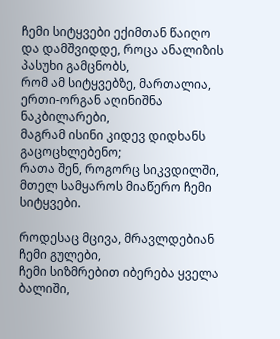ჩემი სიტყვები ექიმთან წაიღო
და დამშვიდდე, როცა ანალიზის პასუხი გამცნობს,
რომ ამ სიტყვებზე, მართალია, ერთი-ორგან აღინიშნა ნაკბილარები,
მაგრამ ისინი კიდევ დიდხანს გაცოცხლებენო;
რათა შენ, როგორც სიკვდილში, მთელ სამყაროს მიაწერო ჩემი სიტყვები.

როდესაც მცივა, მრავლდებიან ჩემი გულები,
ჩემი სიზმრებით იბერება ყველა ბალიში,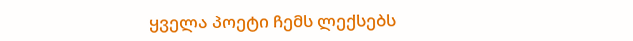ყველა პოეტი ჩემს ლექსებს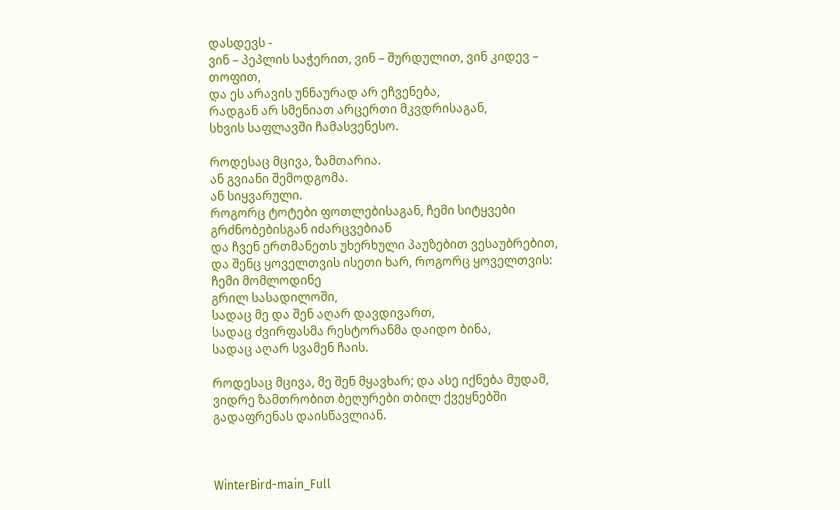დასდევს -
ვინ – პეპლის საჭერით, ვინ – შურდულით, ვინ კიდევ – თოფით,
და ეს არავის უნნაურად არ ეჩვენება,
რადგან არ სმენიათ არცერთი მკვდრისაგან,
სხვის საფლავში ჩამასვენესო.

როდესაც მცივა, ზამთარია.
ან გვიანი შემოდგომა.
ან სიყვარული.
როგორც ტოტები ფოთლებისაგან, ჩემი სიტყვები გრძნობებისგან იძარცვებიან
და ჩვენ ერთმანეთს უხერხული პაუზებით ვესაუბრებით,
და შენც ყოველთვის ისეთი ხარ, როგორც ყოველთვის:
ჩემი მომლოდინე
გრილ სასადილოში,
სადაც მე და შენ აღარ დავდივართ,
სადაც ძვირფასმა რესტორანმა დაიდო ბინა,
სადაც აღარ სვამენ ჩაის.

როდესაც მცივა, მე შენ მყავხარ; და ასე იქნება მუდამ,
ვიდრე ზამთრობით ბეღურები თბილ ქვეყნებში გადაფრენას დაისწავლიან.



WinterBird-main_Full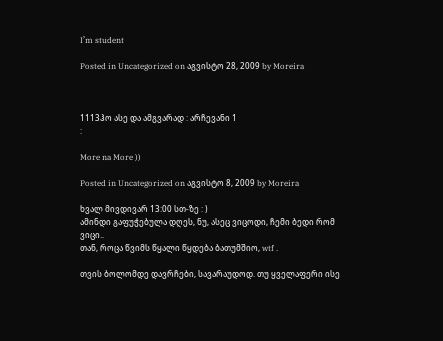I’m student

Posted in Uncategorized on აგვისტო 28, 2009 by Moreira



1113ჰო ასე და ამგვარად : არჩევანი 1
:

More na More ))

Posted in Uncategorized on აგვისტო 8, 2009 by Moreira

ხვალ მივდივარ 13:00 სთ-ზე : )
ამინდი გაფუჭებულა დღეს, ნუ, ასეც ვიცოდი, ჩემი ბედი რომ ვიცი..
თან, როცა წვიმს წყალი წყდება ბათუმშიო, wtf .

თვის ბოლომდე დავრჩები, სავარაუდოდ. თუ ყველაფერი ისე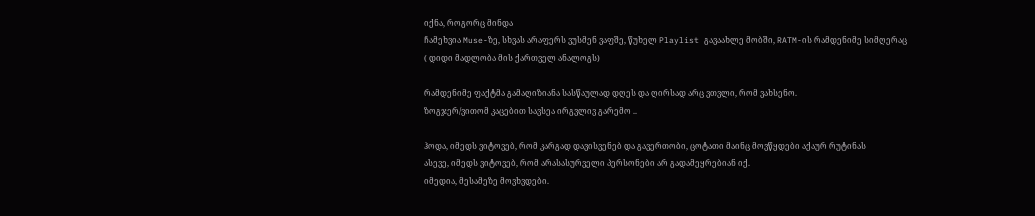იქნა, როგორც მინდა
ჩამეხვია Muse-ზე, სხვას არაფერს ვუსმენ ვაფშე, წუხელ Playlist გავაახლე მობში, RATM-ის რამდენიმე სიმღერაც
( დიდი მადლობა მის ქართველ ანალოგს)

რამდენიმე ფაქტმა გამაღიზიანა სასწაულად დღეს და ღირსად არც ვთვლი, რომ ვახსენო.
ზოგჯერ/ვითომ კაცებით სავსეა ირგვლივ გარემო ..

ჰოდა, იმედს ვიტოვებ, რომ კარგად დავისვენებ და გავერთობი, ცოტათი მაინც მოვწყდები აქაურ რუტინას
ასევე, იმედს ვიტოვებ, რომ არასასურველი პერსონები არ გადამეყრებიან იქ.
იმედია, მესამეზე მოვხვდები.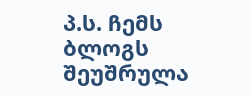პ.ს. ჩემს ბლოგს შეუშრულა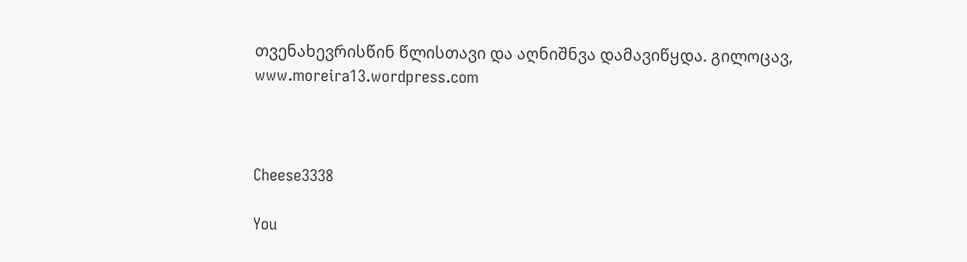თვენახევრისწინ წლისთავი და აღნიშნვა დამავიწყდა. გილოცავ, www.moreira13.wordpress.com



Cheese3338

You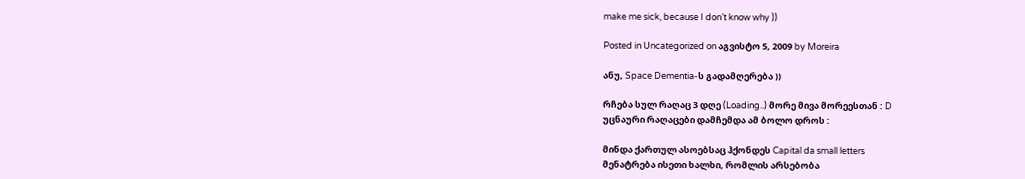make me sick, because I don’t know why ))

Posted in Uncategorized on აგვისტო 5, 2009 by Moreira

ანუ, Space Dementia-ს გადამღერება ))

რჩება სულ რაღაც 3 დღე (Loading..) მორე მივა მორეესთან : D
უცნაური რაღაცები დამჩემდა ამ ბოლო დროს :

მინდა ქართულ ასოებსაც ჰქონდეს Capital da small letters
მენატრება ისეთი ხალხი, რომლის არსებობა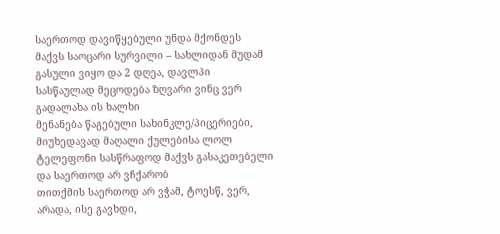საერთოდ დავიწყებული უნდა მქონდეს
მაქვს საოცარი სურვილი – სახლიდან მუდამ გასული ვიყო და 2 დღეა, დავლპი
სასწაულად მეცოდება ზღვარი ვინც ვერ გადალახა ის ხალხი
მენანება წაგებული სახინკლე/პიცერიები, მიუხედავად მაღალი ქულებისა ლოლ
ტელეფონი სასწრაფოდ მაქვს გასაკეთებელი და საერთოდ არ ვჩქარობ
თითქმის საერთოდ არ ვჭამ, ტოესწ, ვერ, არადა, ისე გავხდი,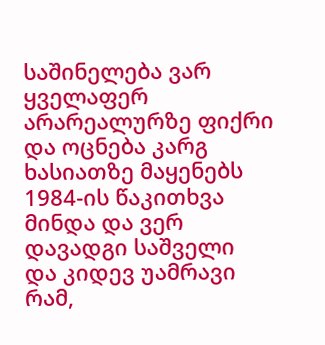საშინელება ვარ
ყველაფერ არარეალურზე ფიქრი და ოცნება კარგ ხასიათზე მაყენებს
1984-ის წაკითხვა მინდა და ვერ დავადგი საშველი
და კიდევ უამრავი რამ,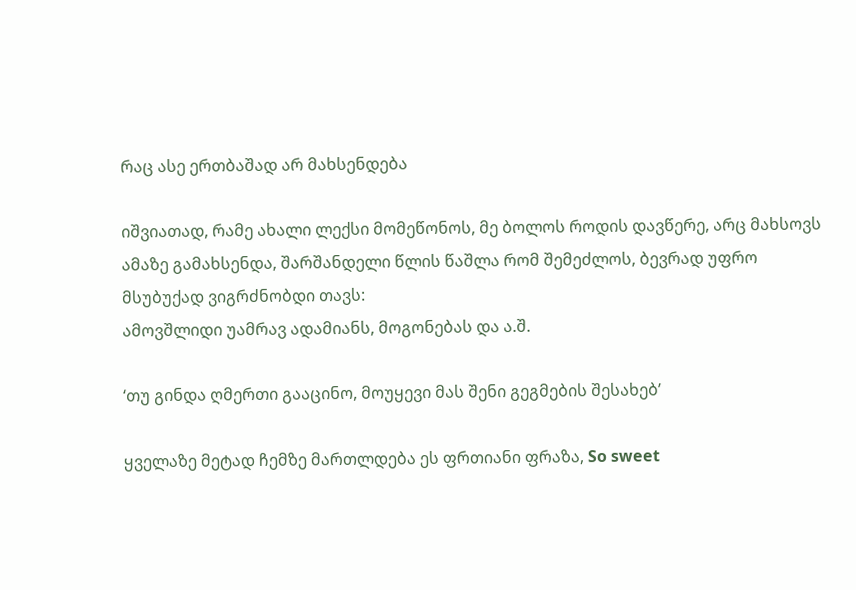რაც ასე ერთბაშად არ მახსენდება

იშვიათად, რამე ახალი ლექსი მომეწონოს, მე ბოლოს როდის დავწერე, არც მახსოვს
ამაზე გამახსენდა, შარშანდელი წლის წაშლა რომ შემეძლოს, ბევრად უფრო მსუბუქად ვიგრძნობდი თავს:
ამოვშლიდი უამრავ ადამიანს, მოგონებას და ა.შ.

‘თუ გინდა ღმერთი გააცინო, მოუყევი მას შენი გეგმების შესახებ’

ყველაზე მეტად ჩემზე მართლდება ეს ფრთიანი ფრაზა, So sweet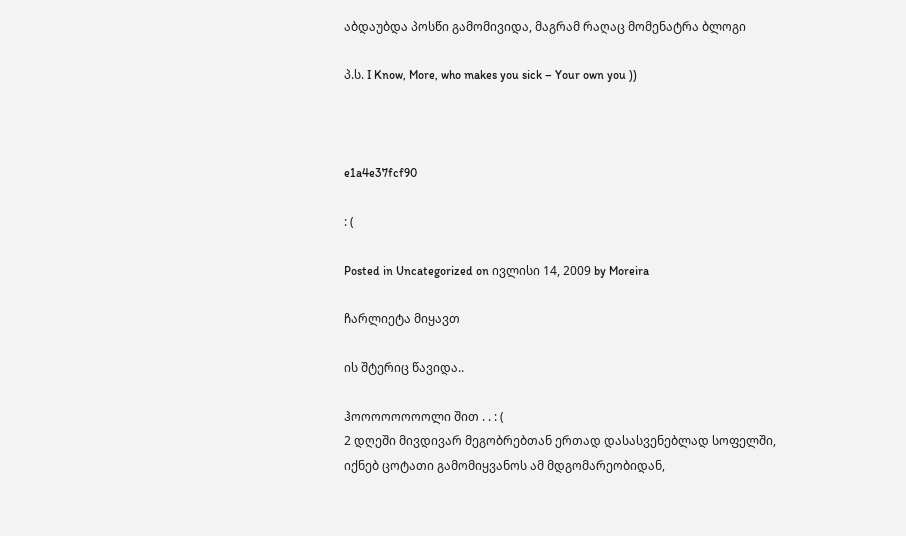აბდაუბდა პოსწი გამომივიდა, მაგრამ რაღაც მომენატრა ბლოგი

პ.ს. I Know, More, who makes you sick – Your own you ))



e1a4e37fcf90

: (

Posted in Uncategorized on ივლისი 14, 2009 by Moreira

ჩარლიეტა მიყავთ

ის შტერიც წავიდა..

ჰოოოოოოოოლი შით . . : (
2 დღეში მივდივარ მეგობრებთან ერთად დასასვენებლად სოფელში, იქნებ ცოტათი გამომიყვანოს ამ მდგომარეობიდან,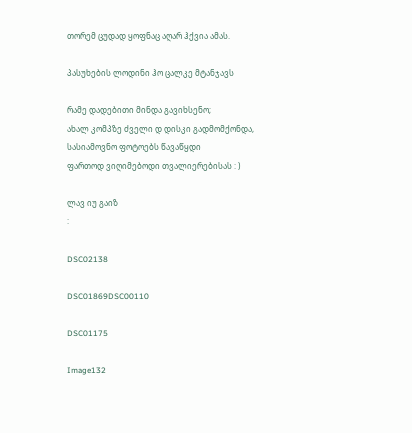თორემ ცუდად ყოფნაც აღარ ჰქვია ამას.

პასუხების ლოდინი ჰო ცალკე მტანჯავს

რამე დადებითი მინდა გავიხსენო;
ახალ კომპზე ძველი დ დისკი გადმომქონდა,
სასიამოვნო ფოტოებს წავაწყდი
ფართოდ ვიღიმებოდი თვალიერებისას : )

ლავ იუ გაიზ
:

DSC02138

DSC01869DSC00110

DSC01175

Image132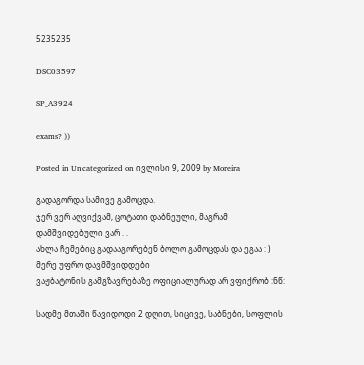5235235

DSC03597

SP_A3924

exams? ))

Posted in Uncategorized on ივლისი 9, 2009 by Moreira

გადაგორდა სამივე გამოცდა.
ჯერ ვერ აღვიქვამ, ცოტათი დაბნეული, მაგრამ დამშვიდებული ვარ . .
ახლა ჩემებიც გადააგორებენ ბოლო გამოცდას და ეგაა : ) მერე უფრო დავმშვიდდები
ვაჟბატონის გამგზავრებაზე ოფიციალურად არ ვფიქრობ :ნწ:

სადმე მთაში წავიდოდი 2 დღით, სიცივე, საბნები, სოფლის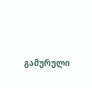გამურული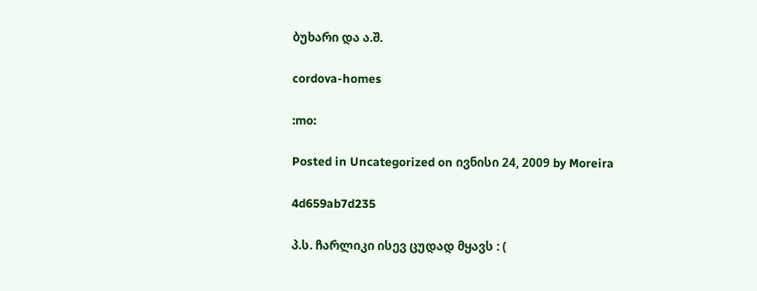ბუხარი და ა.შ.

cordova-homes

:mo:

Posted in Uncategorized on ივნისი 24, 2009 by Moreira

4d659ab7d235

პ.ს. ჩარლიკი ისევ ცუდად მყავს : (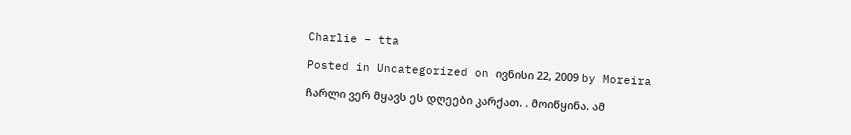Charlie – tta

Posted in Uncategorized on ივნისი 22, 2009 by Moreira

ჩარლი ვერ მყავს ეს დღეები კარქათ. . მოიწყინა. ამ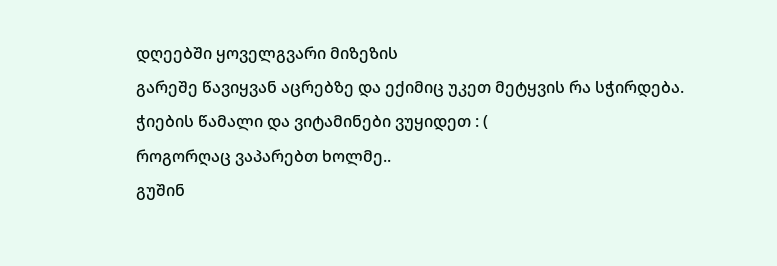დღეებში ყოველგვარი მიზეზის
გარეშე წავიყვან აცრებზე და ექიმიც უკეთ მეტყვის რა სჭირდება.
ჭიების წამალი და ვიტამინები ვუყიდეთ : (
როგორღაც ვაპარებთ ხოლმე..
გუშინ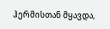ჰერმისთან მყავდა,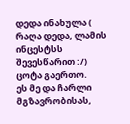დედა ინახულა ( რაღა დედა, ლამის ინცესტსს შევესწარით :/)
ცოტა გაერთო.
ეს მე და ჩარლი მგზავრობისას,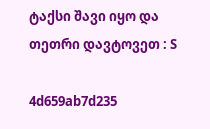ტაქსი შავი იყო და თეთრი დავტოვეთ : S

4d659ab7d235